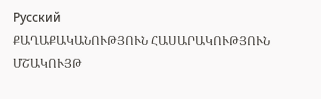Русский
ՔԱՂԱՔԱԿԱՆՈՒԹՅՈՒՆ ՀԱՍԱՐԱԿՈՒԹՅՈՒՆ ՄՇԱԿՈՒՅԹ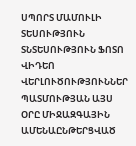ՍՊՈՐՏ ՄԱՄՈՒԼԻ ՏԵՍՈՒԹՅՈՒՆ ՏՆՏԵՍՈՒԹՅՈՒՆ ՖՈՏՈ ՎԻԴԵՈ ՎԵՐԼՈՒԾՈՒԹՅՈՒՆՆԵՐ ՊԱՏՄՈՒԹՅԱՆ ԱՅՍ ՕՐԸ ՄԻՋԱԶԳԱՅԻՆ ԱՄԵՆԱԸՆԹԵՐՑՎԱԾ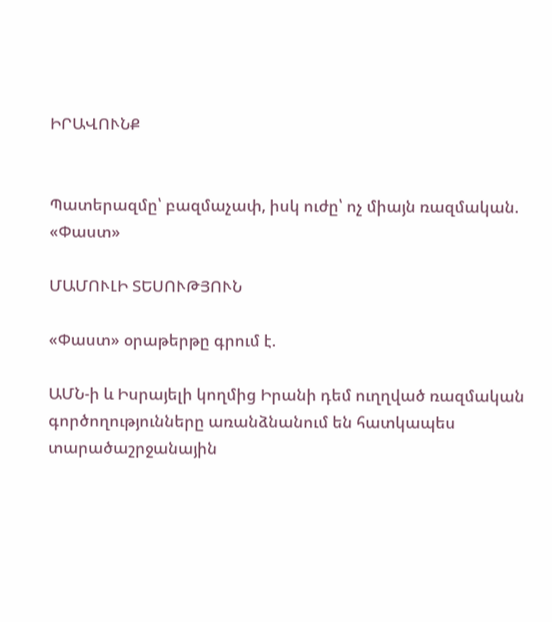ԻՐԱՎՈՒՆՔ


Պատերազմը՝ բազմաչափ, իսկ ուժը՝ ոչ միայն ռազմական. «Փաստ»

ՄԱՄՈՒԼԻ ՏԵՍՈՒԹՅՈՒՆ

«Փաստ» օրաթերթը գրում է.

ԱՄՆ-ի և Իսրայելի կողմից Իրանի դեմ ուղղված ռազմական գործողությունները առանձնանում են հատկապես տարածաշրջանային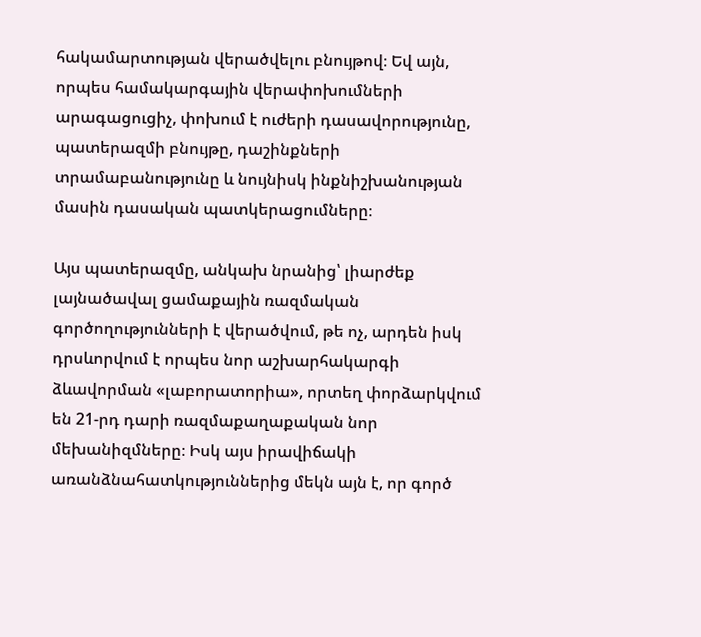հակամարտության վերածվելու բնույթով։ Եվ այն, որպես համակարգային վերափոխումների արագացուցիչ, փոխում է ուժերի դասավորությունը, պատերազմի բնույթը, դաշինքների տրամաբանությունը և նույնիսկ ինքնիշխանության մասին դասական պատկերացումները։

Այս պատերազմը, անկախ նրանից՝ լիարժեք լայնածավալ ցամաքային ռազմական գործողությունների է վերածվում, թե ոչ, արդեն իսկ դրսևորվում է որպես նոր աշխարհակարգի ձևավորման «լաբորատորիա», որտեղ փորձարկվում են 21-րդ դարի ռազմաքաղաքական նոր մեխանիզմները։ Իսկ այս իրավիճակի առանձնահատկություններից մեկն այն է, որ գործ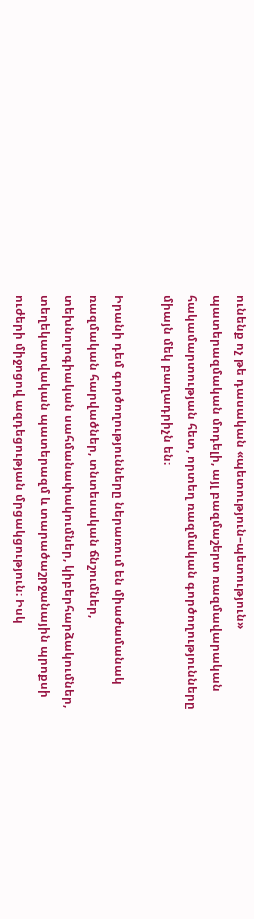ունենք ոչ թե դասական «պետություն–պետություն» պատերազմական մոդելի, այլ բազմաշերտ ռազմավարական հակամարտության հետ, որտեղ ռազմական գործողությունները միայն մեկ բաղադրիչն են։

Իրանի դեմ գործողությունները ներառում են միաժամանակ ռազմական հարվածներ, տնտեսական ճնշումներ, տեխնոլոգիական սահմանափակումներ, կիբերհարձակումներ, տեղեկատվական պատերազմ և տարածաշրջանային պրոքսի ուժերի միջոցով ազդեցության մրցակցություն։ Իսկ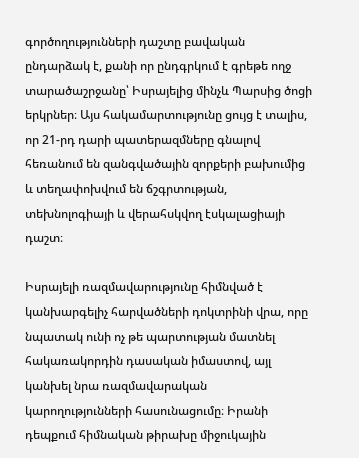գործողությունների դաշտը բավական ընդարձակ է, քանի որ ընդգրկում է գրեթե ողջ տարածաշրջանը՝ Իսրայելից մինչև Պարսից ծոցի երկրներ։ Այս հակամարտությունը ցույց է տալիս, որ 21-րդ դարի պատերազմները գնալով հեռանում են զանգվածային զորքերի բախումից և տեղափոխվում են ճշգրտության, տեխնոլոգիայի և վերահսկվող էսկալացիայի դաշտ։

Իսրայելի ռազմավարությունը հիմնված է կանխարգելիչ հարվածների դոկտրինի վրա, որը նպատակ ունի ոչ թե պարտության մատնել հակառակորդին դասական իմաստով, այլ կանխել նրա ռազմավարական կարողությունների հասունացումը։ Իրանի դեպքում հիմնական թիրախը միջուկային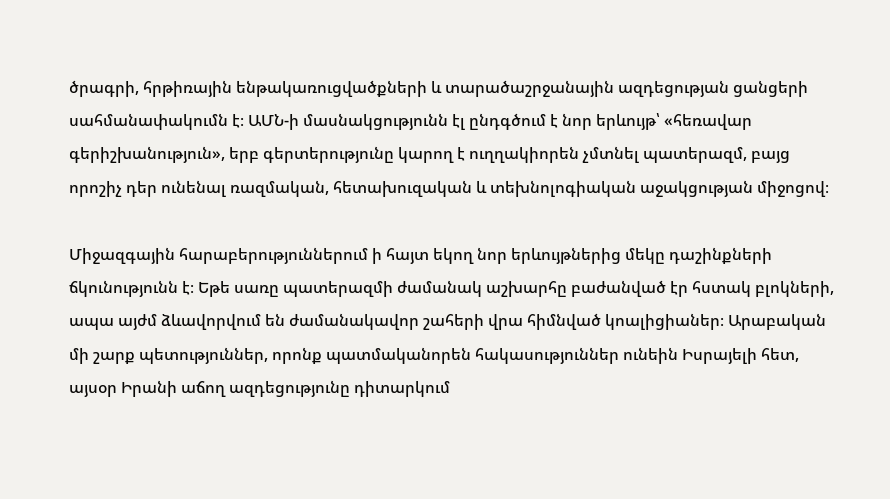ծրագրի, հրթիռային ենթակառուցվածքների և տարածաշրջանային ազդեցության ցանցերի սահմանափակումն է։ ԱՄՆ-ի մասնակցությունն էլ ընդգծում է նոր երևույթ՝ «հեռավար գերիշխանություն», երբ գերտերությունը կարող է ուղղակիորեն չմտնել պատերազմ, բայց որոշիչ դեր ունենալ ռազմական, հետախուզական և տեխնոլոգիական աջակցության միջոցով։

Միջազգային հարաբերություններում ի հայտ եկող նոր երևույթներից մեկը դաշինքների ճկունությունն է։ Եթե սառը պատերազմի ժամանակ աշխարհը բաժանված էր հստակ բլոկների, ապա այժմ ձևավորվում են ժամանակավոր շահերի վրա հիմնված կոալիցիաներ։ Արաբական մի շարք պետություններ, որոնք պատմականորեն հակասություններ ունեին Իսրայելի հետ, այսօր Իրանի աճող ազդեցությունը դիտարկում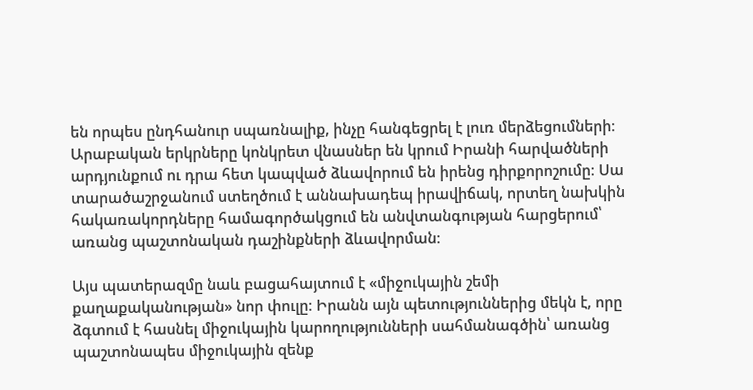են որպես ընդհանուր սպառնալիք, ինչը հանգեցրել է լուռ մերձեցումների։ Արաբական երկրները կոնկրետ վնասներ են կրում Իրանի հարվածների արդյունքում ու դրա հետ կապված ձևավորում են իրենց դիրքորոշումը։ Սա տարածաշրջանում ստեղծում է աննախադեպ իրավիճակ, որտեղ նախկին հակառակորդները համագործակցում են անվտանգության հարցերում՝ առանց պաշտոնական դաշինքների ձևավորման։

Այս պատերազմը նաև բացահայտում է «միջուկային շեմի քաղաքականության» նոր փուլը։ Իրանն այն պետություններից մեկն է, որը ձգտում է հասնել միջուկային կարողությունների սահմանագծին՝ առանց պաշտոնապես միջուկային զենք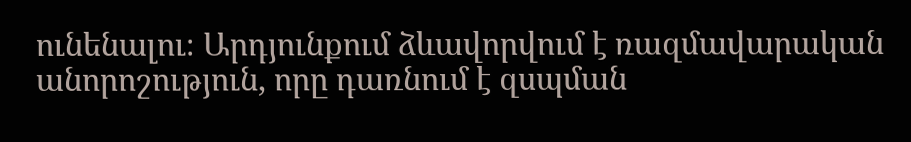ունենալու։ Արդյունքում ձևավորվում է ռազմավարական անորոշություն, որը դառնում է զսպման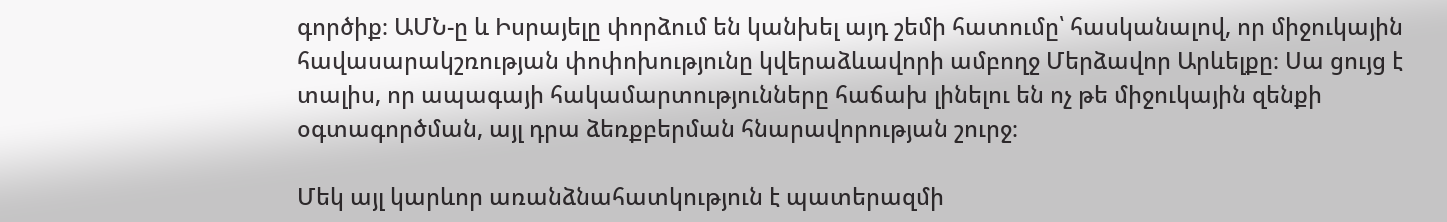գործիք։ ԱՄՆ-ը և Իսրայելը փորձում են կանխել այդ շեմի հատումը՝ հասկանալով, որ միջուկային հավասարակշռության փոփոխությունը կվերաձևավորի ամբողջ Մերձավոր Արևելքը։ Սա ցույց է տալիս, որ ապագայի հակամարտությունները հաճախ լինելու են ոչ թե միջուկային զենքի օգտագործման, այլ դրա ձեռքբերման հնարավորության շուրջ։

Մեկ այլ կարևոր առանձնահատկություն է պատերազմի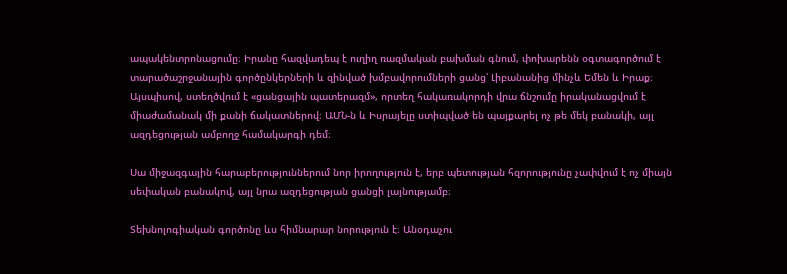ապակենտրոնացումը։ Իրանը հազվադեպ է ուղիղ ռազմական բախման գնում, փոխարենն օգտագործում է տարածաշրջանային գործընկերների և զինված խմբավորումների ցանց՝ Լիբանանից մինչև Եմեն և Իրաք։ Այսպիսով, ստեղծվում է «ցանցային պատերազմ», որտեղ հակառակորդի վրա ճնշումը իրականացվում է միաժամանակ մի քանի ճակատներով։ ԱՄՆ-ն և Իսրայելը ստիպված են պայքարել ոչ թե մեկ բանակի, այլ ազդեցության ամբողջ համակարգի դեմ։

Սա միջազգային հարաբերություններում նոր իրողություն է, երբ պետության հզորությունը չափվում է ոչ միայն սեփական բանակով, այլ նրա ազդեցության ցանցի լայնությամբ։

Տեխնոլոգիական գործոնը ևս հիմնարար նորություն է։ Անօդաչու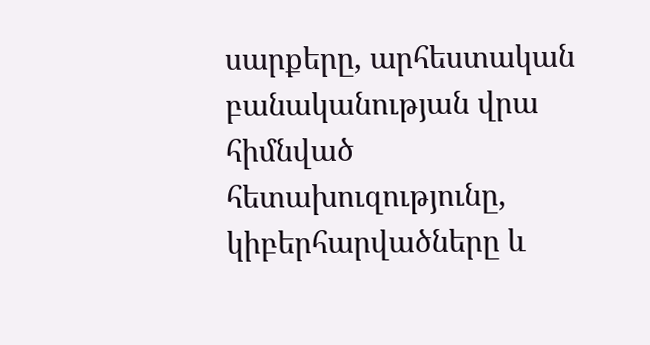սարքերը, արհեստական բանականության վրա հիմնված հետախուզությունը, կիբերհարվածները և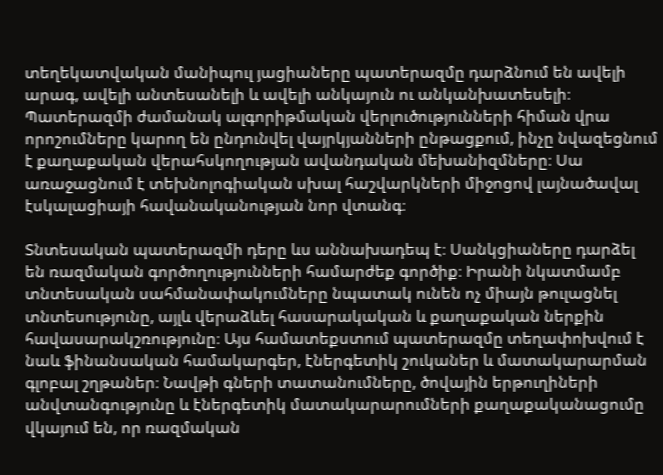տեղեկատվական մանիպուլ յացիաները պատերազմը դարձնում են ավելի արագ, ավելի անտեսանելի և ավելի անկայուն ու անկանխատեսելի։ Պատերազմի ժամանակ ալգորիթմական վերլուծությունների հիման վրա որոշումները կարող են ընդունվել վայրկյանների ընթացքում, ինչը նվազեցնում է քաղաքական վերահսկողության ավանդական մեխանիզմները։ Սա առաջացնում է տեխնոլոգիական սխալ հաշվարկների միջոցով լայնածավալ էսկալացիայի հավանականության նոր վտանգ։

Տնտեսական պատերազմի դերը ևս աննախադեպ է։ Սանկցիաները դարձել են ռազմական գործողությունների համարժեք գործիք։ Իրանի նկատմամբ տնտեսական սահմանափակումները նպատակ ունեն ոչ միայն թուլացնել տնտեսությունը, այլև վերաձևել հասարակական և քաղաքական ներքին հավասարակշռությունը։ Այս համատեքստում պատերազմը տեղափոխվում է նաև ֆինանսական համակարգեր, էներգետիկ շուկաներ և մատակարարման գլոբալ շղթաներ։ Նավթի գների տատանումները, ծովային երթուղիների անվտանգությունը և էներգետիկ մատակարարումների քաղաքականացումը վկայում են, որ ռազմական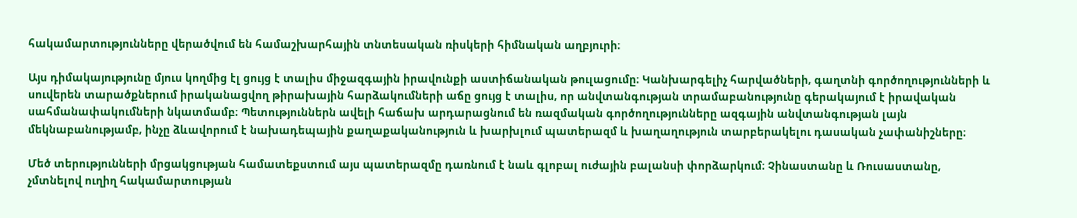հակամարտությունները վերածվում են համաշխարհային տնտեսական ռիսկերի հիմնական աղբյուրի։

Այս դիմակայությունը մյուս կողմից էլ ցույց է տալիս միջազգային իրավունքի աստիճանական թուլացումը։ Կանխարգելիչ հարվածների, գաղտնի գործողությունների և սուվերեն տարածքներում իրականացվող թիրախային հարձակումների աճը ցույց է տալիս, որ անվտանգության տրամաբանությունը գերակայում է իրավական սահմանափակումների նկատմամբ։ Պետություններն ավելի հաճախ արդարացնում են ռազմական գործողությունները ազգային անվտանգության լայն մեկնաբանությամբ, ինչը ձևավորում է նախադեպային քաղաքականություն և խարխլում պատերազմ և խաղաղություն տարբերակելու դասական չափանիշները։

Մեծ տերությունների մրցակցության համատեքստում այս պատերազմը դառնում է նաև գլոբալ ուժային բալանսի փորձարկում։ Չինաստանը և Ռուսաստանը, չմտնելով ուղիղ հակամարտության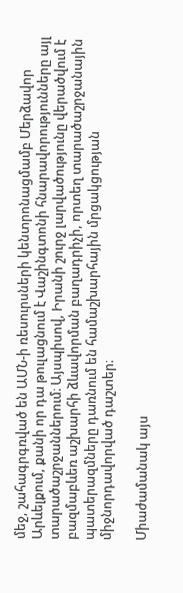մեջ, շահագրգռված են ԱՄՆ-ի ռեսուրսների կենտրոնացմամբ Մերձավոր Արևելքում, քանի որ դա թուլացնում է Վաշինգտոնի հնարավորությունները այլ տարածաշրջաններում։ Այսպիսով, Իրանի շուրջ լարվածությունը վերածվում է բազմաբևեռ աշխարհի ձևավորման բաղադրիչի, որտեղ տարածաշրջանային պատերազմները դառնում են համաշխարհային մրցակցության միջնորդավորված դաշտեր։

Միաժամանակ այս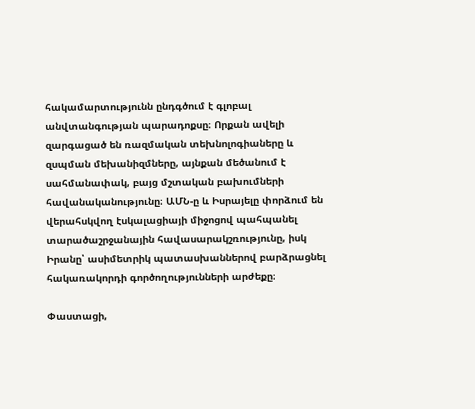հակամարտությունն ընդգծում է գլոբալ անվտանգության պարադոքսը։ Որքան ավելի զարգացած են ռազմական տեխնոլոգիաները և զսպման մեխանիզմները, այնքան մեծանում է սահմանափակ, բայց մշտական բախումների հավանականությունը։ ԱՄՆ-ը և Իսրայելը փորձում են վերահսկվող էսկալացիայի միջոցով պահպանել տարածաշրջանային հավասարակշռությունը, իսկ Իրանը՝ ասիմետրիկ պատասխաններով բարձրացնել հակառակորդի գործողությունների արժեքը։

Փաստացի,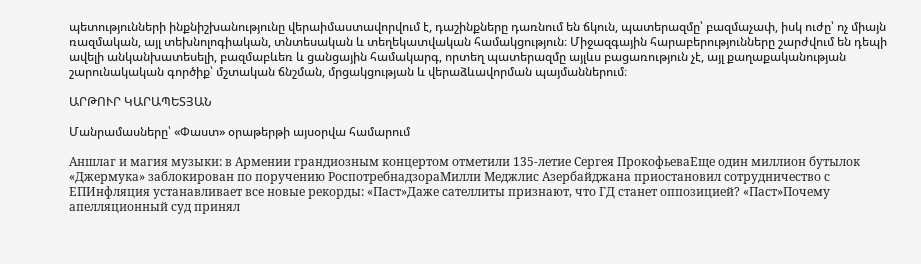պետությունների ինքնիշխանությունը վերաիմաստավորվում է, դաշինքները դառնում են ճկուն, պատերազմը՝ բազմաչափ, իսկ ուժը՝ ոչ միայն ռազմական, այլ տեխնոլոգիական, տնտեսական և տեղեկատվական համակցություն։ Միջազգային հարաբերությունները շարժվում են դեպի ավելի անկանխատեսելի, բազմաբևեռ և ցանցային համակարգ, որտեղ պատերազմը այլևս բացառություն չէ, այլ քաղաքականության շարունակական գործիք՝ մշտական ճնշման, մրցակցության և վերաձևավորման պայմաններում։

ԱՐԹՈՒՐ ԿԱՐԱՊԵՏՅԱՆ

Մանրամասները՝ «Փաստ» օրաթերթի այսօրվա համարում

Аншлаг и магия музыки: в Армении грандиозным концертом отметили 135-летие Сергея ПрокофьеваЕще один миллион бутылок «Джермука» заблокирован по поручению РоспотребнадзораМилли Меджлис Азербайджана приостановил сотрудничество с ЕПИнфляция устанавливает все новые рекорды: «Паст»Даже сателлиты признают, что ГД станет оппозицией? «Паст»Почему апелляционный суд принял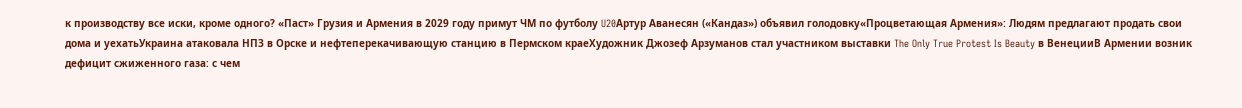к производству все иски, кроме одного? «Паст» Грузия и Армения в 2029 году примут ЧМ по футболу U20Артур Аванесян («Кандаз») объявил голодовку«Процветающая Армения»: Людям предлагают продать свои дома и уехатьУкраина атаковала НПЗ в Орске и нефтеперекачивающую станцию в Пермском краеХудожник Джозеф Арзуманов стал участником выставки The Only True Protest Is Beauty в ВенецииВ Армении возник дефицит сжиженного газа: с чем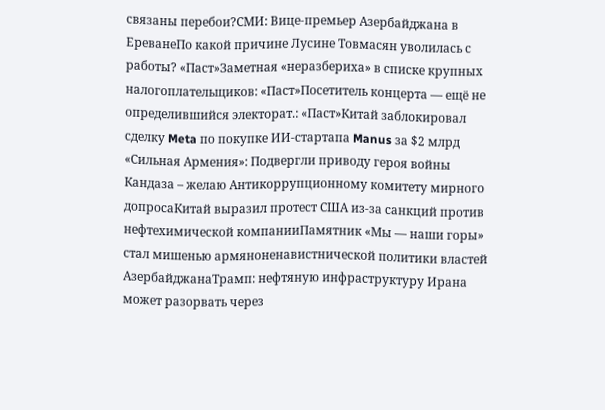связаны перебои?СМИ: Вице-премьер Азербайджана в ЕреванеПо какой причине Лусине Товмасян уволилась с работы? «Паст»Заметная «неразбериха» в списке крупных налогоплательщиков: «Паст»Посетитель концерта — ещё не определившийся электорат.: «Паст»Китай заблокировал сделку Meta по покупке ИИ-стартапа Manus за $2 млрд «Сильная Армения»: Подвергли приводу героя войны Кандаза – желаю Антикоррупционному комитету мирного допросаКитай выразил протест США из-за санкций против нефтехимической компанииПамятник «Мы — наши горы» стал мишенью армяноненавистнической политики властей АзербайджанаТрамп: нефтяную инфраструктуру Ирана может разорвать через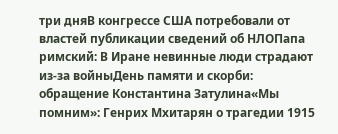три дняВ конгрессе США потребовали от властей публикации сведений об НЛОПапа римский: В Иране невинные люди страдают из-за войныДень памяти и скорби: обращение Константина Затулина«Мы помним»: Генрих Мхитарян о трагедии 1915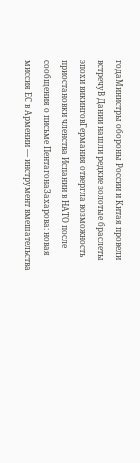годаМинистры обороны России и Китая провели встречуВ Дании нашли редкие золотые браслеты эпохи викинговГермания отвергла возможность приостановки членства Испании в НАТО после сообщения о письме ПентагонаЗахарова: новая миссия ЕС в Армении — инструмент вмешательства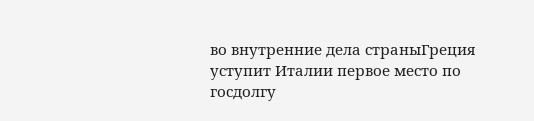во внутренние дела страныГреция уступит Италии первое место по госдолгу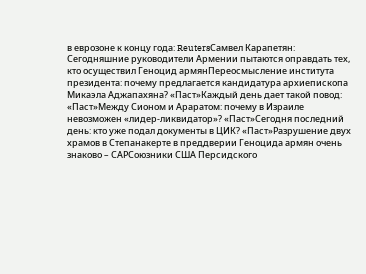в еврозоне к концу года: ReutersСамвел Карапетян: Сегодняшние руководители Армении пытаются оправдать тех, кто осуществил Геноцид армянПереосмысление института президента: почему предлагается кандидатура архиепископа Микаэла Аджапахяна? «Паст»Каждый день дает такой повод: «Паст»Между Сионом и Араратом: почему в Израиле невозможен «лидер-ликвидатор»? «Паст»Сегодня последний день: кто уже подал документы в ЦИК? «Паст»Разрушение двух храмов в Степанакерте в преддверии Геноцида армян очень знаково – САРСоюзники США Персидского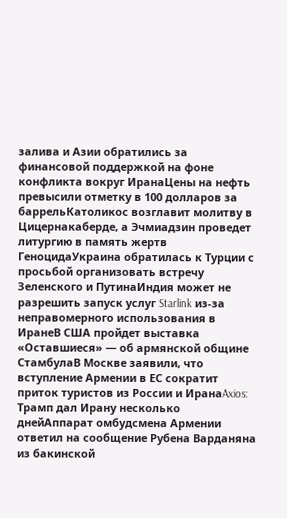залива и Азии обратились за финансовой поддержкой на фоне конфликта вокруг ИранаЦены на нефть превысили отметку в 100 долларов за баррельКатоликос возглавит молитву в Цицернакаберде, а Эчмиадзин проведет литургию в память жертв ГеноцидаУкраина обратилась к Турции с просьбой организовать встречу Зеленского и ПутинаИндия может не разрешить запуск услуг Starlink из-за неправомерного использования в ИранеВ США пройдет выставка «Оставшиеся» — об армянской общине СтамбулаВ Москве заявили, что вступление Армении в ЕС сократит приток туристов из России и ИранаAxios: Трамп дал Ирану несколько днейАппарат омбудсмена Армении ответил на сообщение Рубена Варданяна из бакинской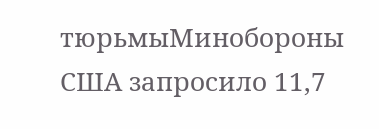тюрьмыМинобороны США запросило 11,7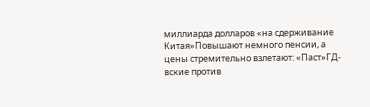миллиарда долларов «на сдерживание Китая»Повышают немного пенсии, а цены стремительно взлетают: «Паст»ГД-вские против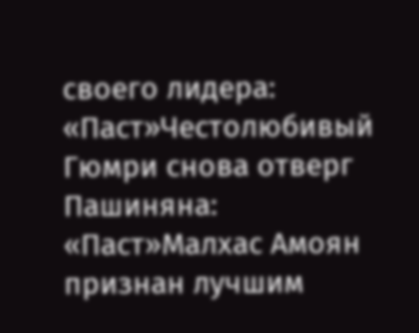своего лидера: «Паст»Честолюбивый Гюмри снова отверг Пашиняна: «Паст»Малхас Амоян признан лучшим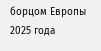борцом Европы 2025 года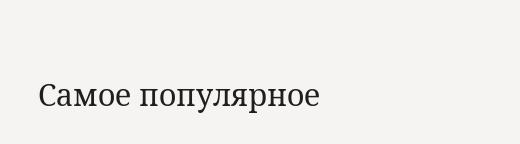Самое популярное